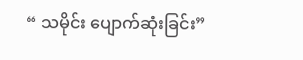“ သမိုင်း ပျောက်ဆုံးခြင်း”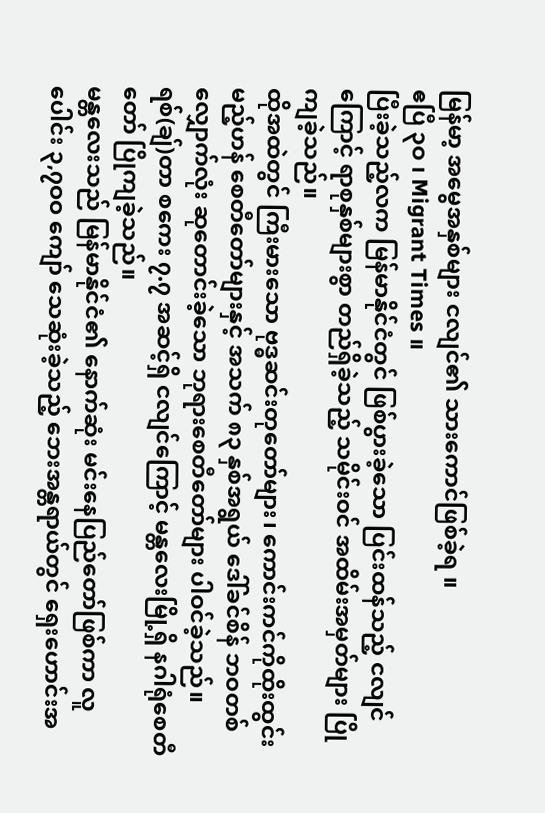မြန်မာ့ အမွေအနှစ်များ ငလျင်၏ သားကောင်ဖြစ်ခဲ့ရ ။
ဧပြီ ၃ဝ ၊ Migrant Times ။
ပြီးခဲ့သည့်လက မြန်မာနိုင်ငံတွင် ဖြစ်ပွားခဲ့သော ပြင်းထန်သည့် ငလျင်ကြောင့် ရာစုနှစ်များစွာ တည်ရှိခဲ့သည့် သမိုင်းဝင် အထိမ်းအမှတ်များ ပြိုကျခဲ့သည်။
ထိုအထဲတွင် ကြီးမားသော ဗုဒ္ဓဆင်းတုတော်များ၊ ကောင်းကင်ကိုထိုးထွင်းမည့်ဟန် စေတီတော်များနှင့် အသက် ၈၃ နှစ်အရွယ် ဒေါ်ခင်စိန် ဘဝတစ်လျှောက်လုံး ဆုတောင်းခဲ့သော ဘုရားစေတီတော်များ ပါဝင်ခဲ့သည်။
ရစ်(ချ်)တာ စကေး ၇.၇ အဆင့်ရှိ ငလျင်ကြောင့် မန္တလေးမြို့ရှိ နဂါရုံစေတီတော် ပြိုကျခဲ့သည်။
မန္တလေးသည် မြန်မာနိုင်ငံ၏ နောက်ဆုံး မင်းနေပြည်တော်ဖြစ်ကာ လူပေါင်း ၃,၇ဝဝ ကျော် သေဆုံးခဲ့သည့် ဘေးအန္တရာယ်တွင် ရှေးဟောင်းအ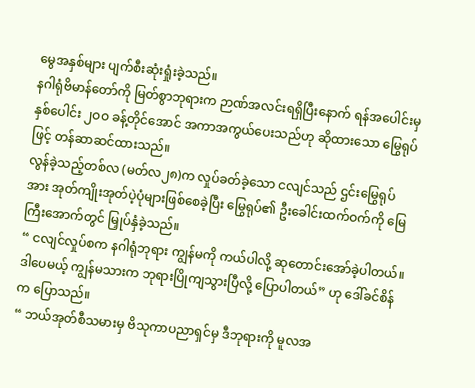မွေအနှစ်များ ပျက်စီးဆုံးရှုံးခဲ့သည်။
နဂါရုံဗိမာန်တော်ကို မြတ်စွာဘုရားက ဉာဏ်အလင်းရရှိပြီးနောက် ရန်အပေါင်းမှ နှစ်ပေါင်း ၂ဝဝ ခန့်တိုင်အောင် အကာအကွယ်ပေးသည်ဟု ဆိုထားသော မြွေရုပ်ဖြင့် တန်ဆာဆင်ထားသည်။
လွန်ခဲ့သည့်တစ်လ (မတ်လ၂၈)က လှုပ်ခတ်ခဲ့သော ငလျင်သည် ဌင်းမြွေရုပ်အား အုတ်ကျိုးအုတ်ပဲ့ပုံများဖြစ်စေခဲ့ပြီး မြွေရုပ်၏ ဦးခေါင်းထက်ဝက်ကို မြေကြီးအောက်တွင် မြှုပ်နှံခဲ့သည်။
“ ငလျင်လှုပ်စက နဂါရုံဘုရား ကျွန်မကို ကယ်ပါလို့ ဆုတောင်းအော်ခဲ့ပါတယ်။ ဒါပေမယ့် ကျွန်မသားက ဘုရားပြိုကျသွားပြီလို့ ပြောပါတယ်” ဟု ဒေါ်ခင်စိန်က ပြောသည်။
“ ဘယ်အုတ်စီသမားမှ ဗိသုကာပညာရှင်မှ ဒီဘုရားကို မူလအ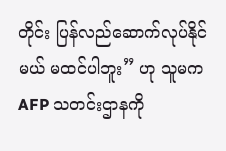တိုင်း ပြန်လည်ဆောက်လုပ်နိုင်မယ် မထင်ပါဘူး” ဟု သူမက AFP သတင်းဌာနကို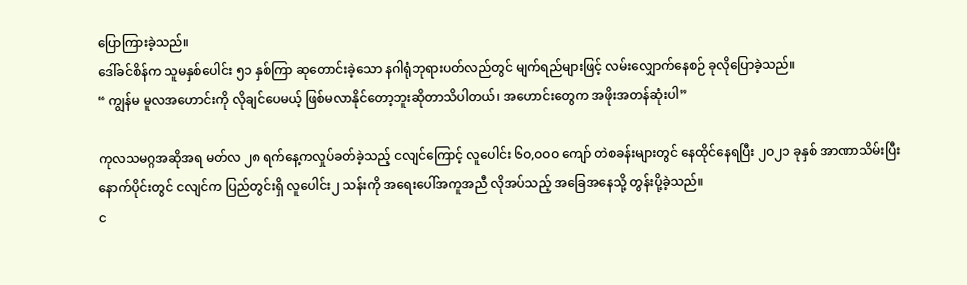ပြောကြားခဲ့သည်။
ဒေါ်ခင်စိန်က သူမနှစ်ပေါင်း ၅၁ နှစ်ကြာ ဆုတောင်းခဲ့သော နဂါရုံဘုရားပတ်လည်တွင် မျက်ရည်များဖြင့် လမ်းလျှောက်နေစဉ် ခုလိုပြောခဲ့သည်။
“ ကျွန်မ မူလအဟောင်းကို လိုချင်ပေမယ့် ဖြစ်မလာနိုင်တော့ဘူးဆိုတာသိပါတယ်၊ အဟောင်းတွေက အဖိုးအတန်ဆုံးပါ”

ကုလသမဂ္ဂအဆိုအရ မတ်လ ၂၈ ရက်နေ့ကလှုပ်ခတ်ခဲ့သည့် ငလျင်ကြောင့် လူပေါင်း ၆ဝ,ဝဝဝ ကျော် တဲစခန်းများတွင် နေထိုင်နေရပြီး ၂ဝ၂၁ ခုနှစ် အာဏာသိမ်းပြီးနောက်ပိုင်းတွင် ငလျင်က ပြည်တွင်းရှိ လူပေါင်း၂ သန်းကို အရေးပေါ်အကူအညီ လိုအပ်သည့် အခြေအနေသို့ တွန်းပို့ခဲ့သည်။
င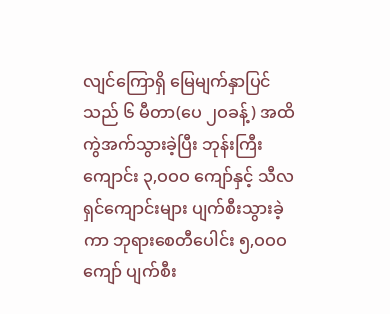လျင်ကြောရှိ မြေမျက်နှာပြင်သည် ၆ မီတာ(ပေ ၂ဝခန့်) အထိ ကွဲအက်သွားခဲ့ပြီး ဘုန်းကြီးကျောင်း ၃,ဝဝဝ ကျော်နှင့် သီလရှင်ကျောင်းများ ပျက်စီးသွားခဲ့ကာ ဘုရားစေတီပေါင်း ၅,ဝဝဝ ကျော် ပျက်စီး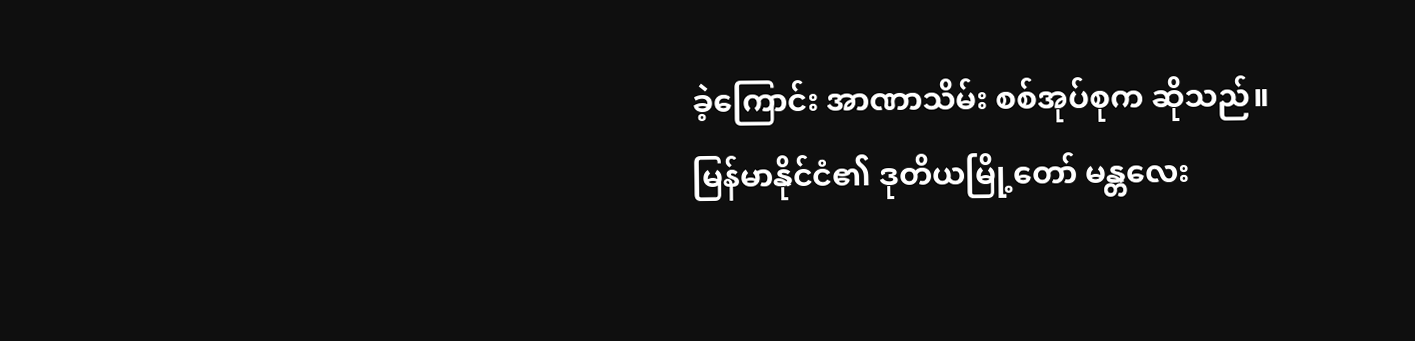ခဲ့ကြောင်း အာဏာသိမ်း စစ်အုပ်စုက ဆိုသည်။
မြန်မာနိုင်ငံ၏ ဒုတိယမြို့တော် မန္တလေး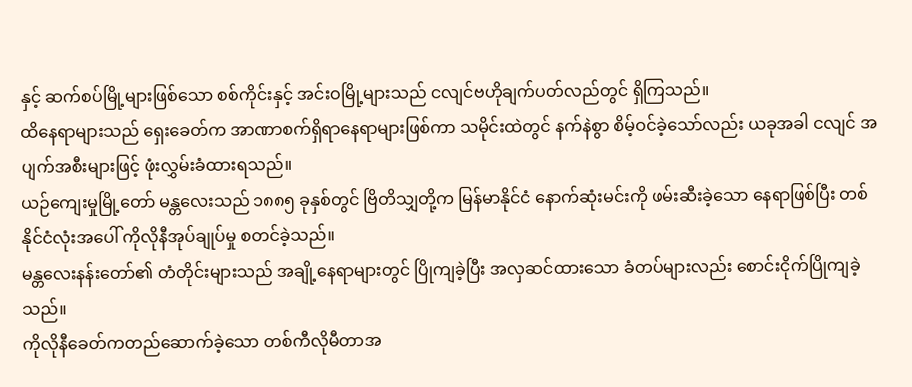နှင့် ဆက်စပ်မြို့များဖြစ်သော စစ်ကိုင်းနှင့် အင်းဝမြို့များသည် ငလျင်ဗဟိုချက်ပတ်လည်တွင် ရှိကြသည်။
ထိနေရာများသည် ရှေးခေတ်က အာဏာစက်ရှိရာနေရာများဖြစ်ကာ သမိုင်းထဲတွင် နက်နဲစွာ စိမ့်ဝင်ခဲ့သော်လည်း ယခုအခါ ငလျင် အပျက်အစီးများဖြင့် ဖုံးလွှမ်းခံထားရသည်။
ယဉ်ကျေးမှုမြို့တော် မန္တလေးသည် ၁၈၈၅ ခုနှစ်တွင် ဗြိတိသျှတို့က မြန်မာနိုင်ငံ နောက်ဆုံးမင်းကို ဖမ်းဆီးခဲ့သော နေရာဖြစ်ပြီး တစ်နိုင်ငံလုံးအပေါ် ကိုလိုနီအုပ်ချုပ်မှု စတင်ခဲ့သည်။
မန္တလေးနန်းတော်၏ တံတိုင်းများသည် အချို့နေရာများတွင် ပြိုကျခဲ့ပြီး အလှဆင်ထားသော ခံတပ်များလည်း စောင်းငိုက်ပြိုကျခဲ့သည်။
ကိုလိုနီခေတ်ကတည်ဆောက်ခဲ့သော တစ်ကီလိုမီတာအ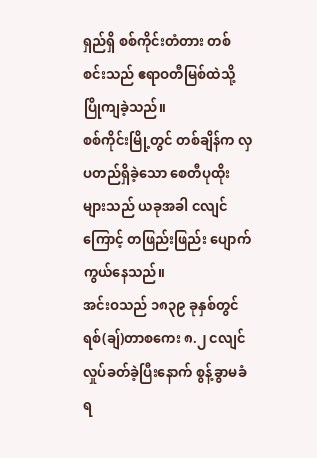ရှည်ရှိ စစ်ကိုင်းတံတား တစ်စင်းသည် ဧရာဝတီမြစ်ထဲသို့ ပြိုကျခဲ့သည်။
စစ်ကိုင်းမြို့တွင် တစ်ချိန်က လှပတည်ရှိခဲ့သော စေတီပုထိုးများသည် ယခုအခါ ငလျင်ကြောင့် တဖြည်းဖြည်း ပျောက်ကွယ်နေသည်။
အင်းဝသည် ၁၈၃၉ ခုနှစ်တွင် ရစ်(ချ်)တာစကေး ၈.၂ ငလျင် လှုပ်ခတ်ခဲ့ပြီးနောက် စွန့်ခွာမခံရ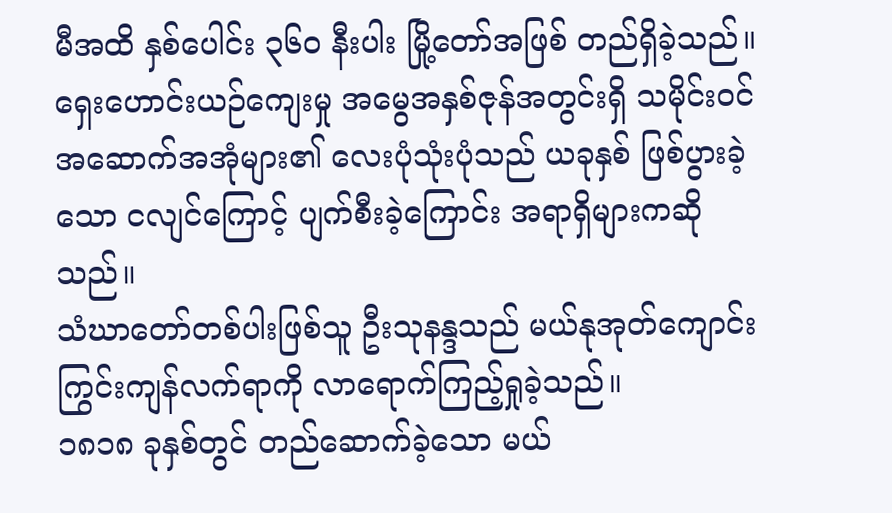မီအထိ နှစ်ပေါင်း ၃၆ဝ နီးပါး မြို့တော်အဖြစ် တည်ရှိခဲ့သည်။
ရှေးဟောင်းယဉ်ကျေးမှု အမွေအနှစ်ဇုန်အတွင်းရှိ သမိုင်းဝင်အဆောက်အအုံများ၏ လေးပုံသုံးပုံသည် ယခုနှစ် ဖြစ်ပွားခဲ့သော ငလျင်ကြောင့် ပျက်စီးခဲ့ကြောင်း အရာရှိများကဆိုသည်။
သံဃာတော်တစ်ပါးဖြစ်သူ ဦးသုနန္ဒသည် မယ်နုအုတ်ကျောင်း ကြွင်းကျန်လက်ရာကို လာရောက်ကြည့်ရှုခဲ့သည်။
၁၈၁၈ ခုနှစ်တွင် တည်ဆောက်ခဲ့သော မယ်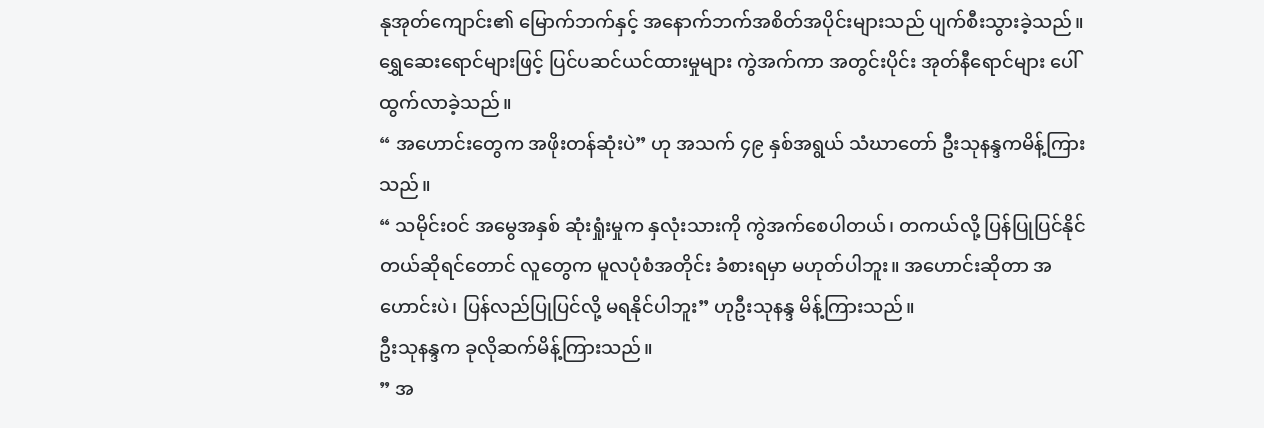နုအုတ်ကျောင်း၏ မြောက်ဘက်နှင့် အနောက်ဘက်အစိတ်အပိုင်းများသည် ပျက်စီးသွားခဲ့သည်။
ရွှေဆေးရောင်များဖြင့် ပြင်ပဆင်ယင်ထားမှုများ ကွဲအက်ကာ အတွင်းပိုင်း အုတ်နီရောင်များ ပေါ်ထွက်လာခဲ့သည်။
“ အဟောင်းတွေက အဖိုးတန်ဆုံးပဲ” ဟု အသက် ၄၉ နှစ်အရွယ် သံဃာတော် ဦးသုနန္ဒကမိန့်ကြားသည်။
“ သမိုင်းဝင် အမွေအနှစ် ဆုံးရှုံးမှုက နှလုံးသားကို ကွဲအက်စေပါတယ်၊ တကယ်လို့ ပြန်ပြုပြင်နိုင်တယ်ဆိုရင်တောင် လူတွေက မူလပုံစံအတိုင်း ခံစားရမှာ မဟုတ်ပါဘူး။ အဟောင်းဆိုတာ အဟောင်းပဲ၊ ပြန်လည်ပြုပြင်လို့ မရနိုင်ပါဘူး” ဟုဦးသုနန္ဒ မိန့်ကြားသည်။
ဦးသုနန္ဒက ခုလိုဆက်မိန့်ကြားသည်။
” အ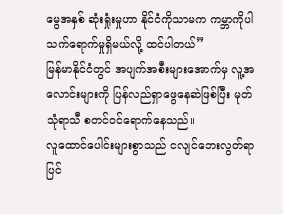မွေအနှစ် ဆုံးရှုံးမှုဟာ နိုင်ငံကိုသာမက ကမ္ဘာကိုပါ သက်ရောက်မှုရှိမယ်လို့ ထင်ပါတယ်”
မြန်မာနိုင်ငံတွင် အပျက်အစီးများအောက်မှ လူ့အလောင်းများကို ပြန်လည်ရှာဖွေနေဆဲဖြစ်ပြီး မုတ်သုံရာသီ စတင်ဝင်ရောက်နေသည်။
လူထောင်ပေါင်းများစွာသည် ငလျင်ဘေးလွတ်ရာ ပြင်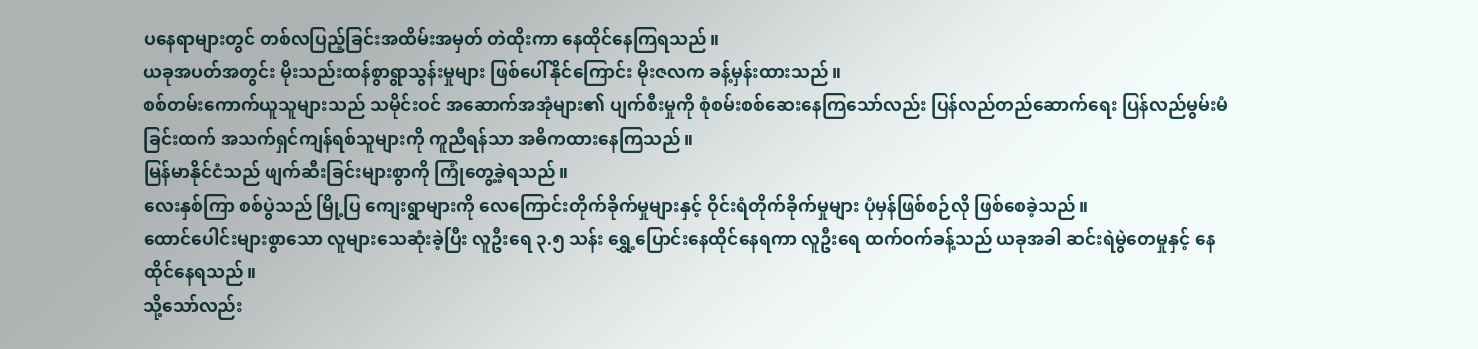ပနေရာများတွင် တစ်လပြည့်ခြင်းအထိမ်းအမှတ် တဲထိုးကာ နေထိုင်နေကြရသည်။
ယခုအပတ်အတွင်း မိုးသည်းထန်စွာရွာသွန်းမှုများ ဖြစ်ပေါ်နိုင်ကြောင်း မိုးဇလက ခန့်မှန်းထားသည်။
စစ်တမ်းကောက်ယူသူများသည် သမိုင်းဝင် အဆောက်အအုံများ၏ ပျက်စီးမှုကို စုံစမ်းစစ်ဆေးနေကြသော်လည်း ပြန်လည်တည်ဆောက်ရေး ပြန်လည်မွမ်းမံခြင်းထက် အသက်ရှင်ကျန်ရစ်သူများကို ကူညီရန်သာ အဓိကထားနေကြသည်။
မြန်မာနိုင်ငံသည် ဖျက်ဆီးခြင်းများစွာကို ကြုံတွေ့ခဲ့ရသည်။
လေးနှစ်ကြာ စစ်ပွဲသည် မြို့ပြ ကျေးရွာများကို လေကြောင်းတိုက်ခိုက်မှုများနှင့် ဝိုင်းရံတိုက်ခိုက်မှုများ ပုံမှန်ဖြစ်စဉ်လို ဖြစ်စေခဲ့သည်။
ထောင်ပေါင်းများစွာသော လူများသေဆုံးခဲ့ပြီး လူဦးရေ ၃.၅ သန်း ရွှေ့ပြောင်းနေထိုင်နေရကာ လူဦးရေ ထက်ဝက်ခန့်သည် ယခုအခါ ဆင်းရဲမွဲတေမှုနှင့် နေထိုင်နေရသည်။
သို့သော်လည်း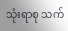သုံးရာစု သက်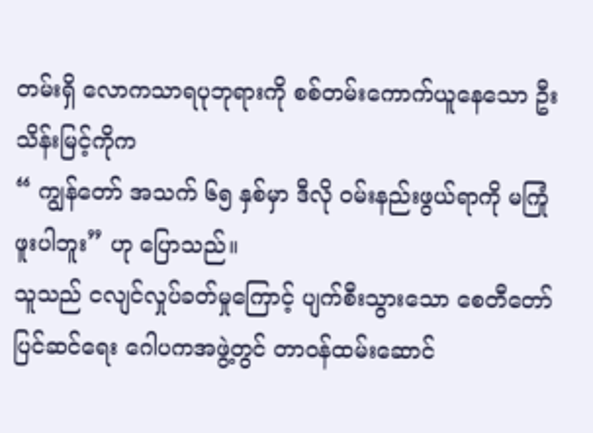တမ်းရှိ လောကသာရပုဘုရားကို စစ်တမ်းကောက်ယူနေသော ဦးသိန်းမြင့်ကိုက
“ ကျွန်တော် အသက် ၆၅ နှစ်မှာ ဒီလို ဝမ်းနည်းဖွယ်ရာကို မကြုံဖူးပါဘူး” ဟု ပြောသည်။
သူသည် ငလျင်လှုပ်ခတ်မှုကြောင့် ပျက်စီးသွားသော စေတီတော်ပြင်ဆင်ရေး ဂေါပကအဖွဲ့တွင် တာဝန်ထမ်းဆောင်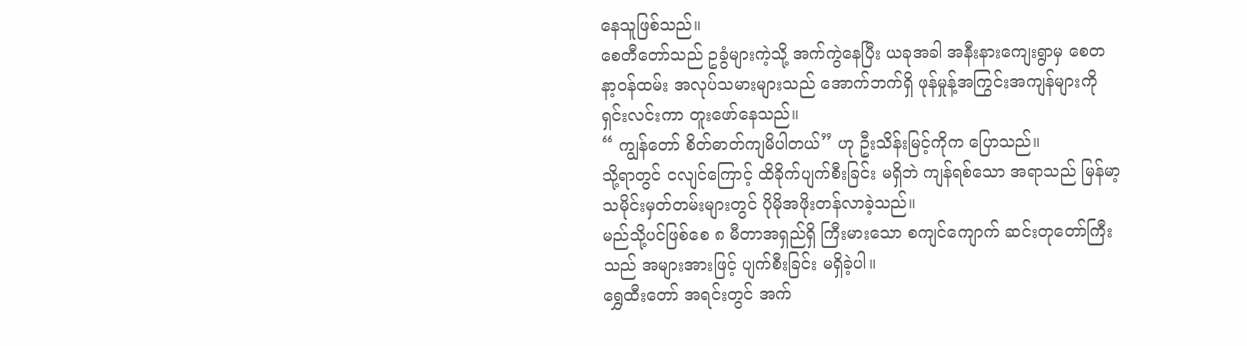နေသူဖြစ်သည်။
စေတီတော်သည် ဥခွံများကဲ့သို့ အက်ကွဲနေပြီး ယခုအခါ အနီးနားကျေးရွာမှ စေတနာ့ဝန်ထမ်း အလုပ်သမားများသည် အောက်ဘက်ရှိ ဖုန်မှုန့်အကြွင်းအကျန်များကို ရှင်းလင်းကာ တူးဖော်နေသည်။
“ ကျွန်တော် စိတ်ဓာတ်ကျမိပါတယ်” ဟု ဦးသိန်းမြင့်ကိုက ပြောသည်။
သို့ရာတွင် ငလျင်ကြောင့် ထိခိုက်ပျက်စီးခြင်း မရှိဘဲ ကျန်ရစ်သော အရာသည် မြန်မာ့သမိုင်းမှတ်တမ်းများတွင် ပိုမိုအဖိုးတန်လာခဲ့သည်။
မည်သို့ပင်ဖြစ်စေ ၈ မီတာအရှည်ရှိ ကြီးမားသော စကျင်ကျောက် ဆင်းတုတော်ကြီးသည် အများအားဖြင့် ပျက်စီးခြင်း မရှိခဲ့ပါ။
ရွှေထီးတော် အရင်းတွင် အက်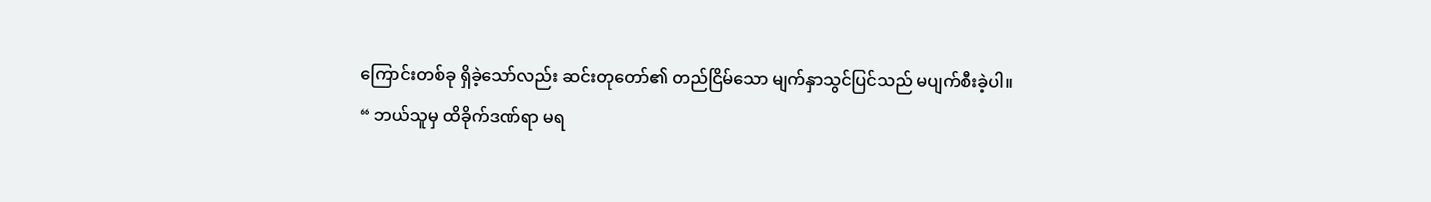ကြောင်းတစ်ခု ရှိခဲ့သော်လည်း ဆင်းတုတော်၏ တည်ငြိမ်သော မျက်နှာသွင်ပြင်သည် မပျက်စီးခဲ့ပါ။
“ ဘယ်သူမှ ထိခိုက်ဒဏ်ရာ မရ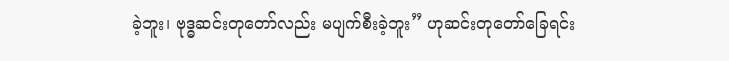ခဲ့ဘူး၊ ဗုဒ္ဓဆင်းတုတော်လည်း မပျက်စီးခဲ့ဘူး” ဟုဆင်းတုတော်ခြေရင်း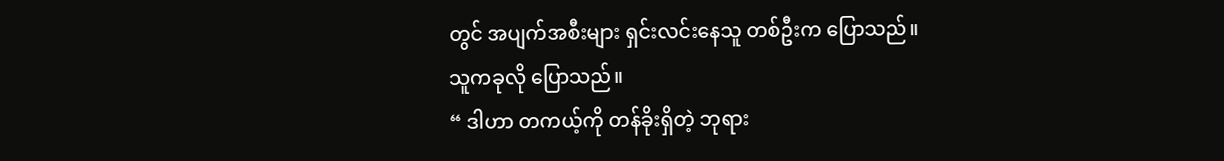တွင် အပျက်အစီးများ ရှင်းလင်းနေသူ တစ်ဦးက ပြောသည်။
သူကခုလို ပြောသည်။
“ ဒါဟာ တကယ့်ကို တန်ခိုးရှိတဲ့ ဘုရား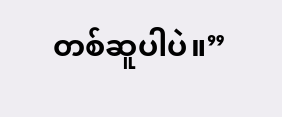တစ်ဆူပါပဲ။”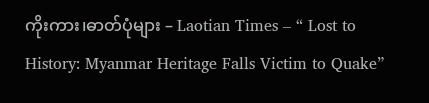ကိုးကား၊ဓာတ်ပုံများ – Laotian Times – “ Lost to History: Myanmar Heritage Falls Victim to Quake”